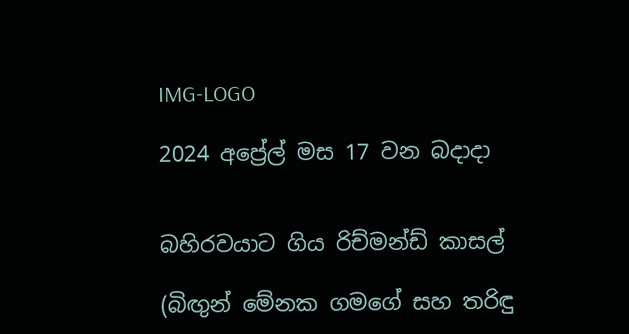IMG-LOGO

2024 අප්‍රේල් මස 17 වන බදාදා


බහිරවයාට ගිය රිච්මන්ඩ් කාසල්

(බිඟුන් මේනක ගමගේ සහ තරිඳු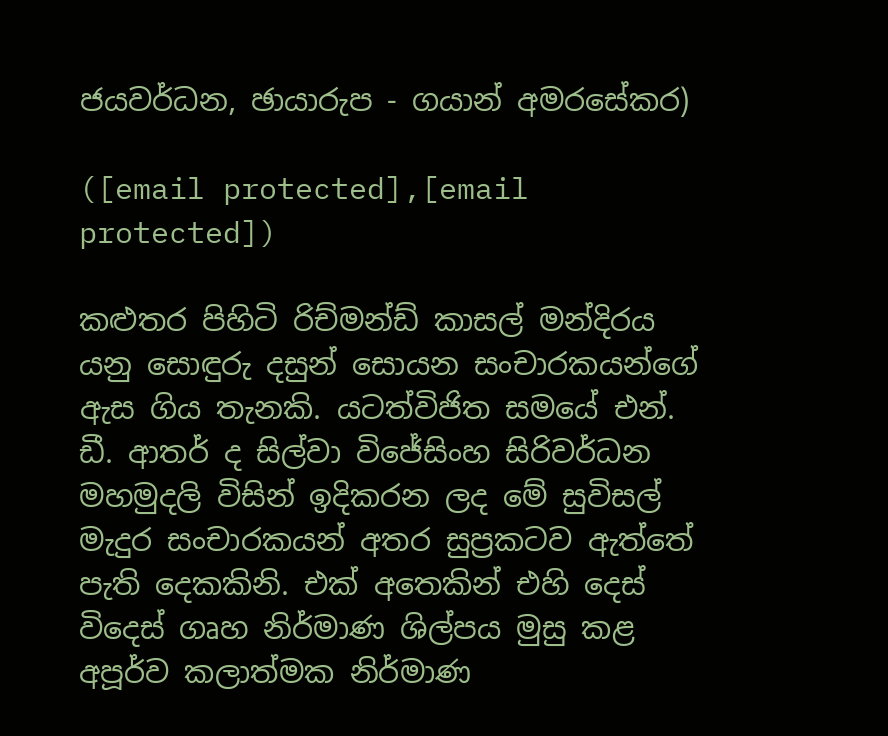ජයවර්ධන, ඡායාරුප - ගයාන් අමරසේකර)

([email protected],[email protected])

කළුතර පිහිටි රිච්මන්ඩ් කාසල් මන්දිරය යනු සොඳුරු දසුන් සොයන සංචාරකයන්ගේ ඇස ගිය තැනකි. යටත්විජිත සමයේ එන්. ඩී. ආතර් ද සිල්වා විජේසිංහ සිරිවර්ධන මහමුදලි විසින් ඉදිකරන ලද මේ සුවිසල් මැදුර සංචාරකයන් අතර සුප්‍රකටව ඇත්තේ පැති දෙකකිනි. එක් අතෙකින් එහි දෙස් විදෙස් ගෘහ නිර්මාණ ශිල්පය මුසු කළ අපූර්ව කලාත්මක නිර්මාණ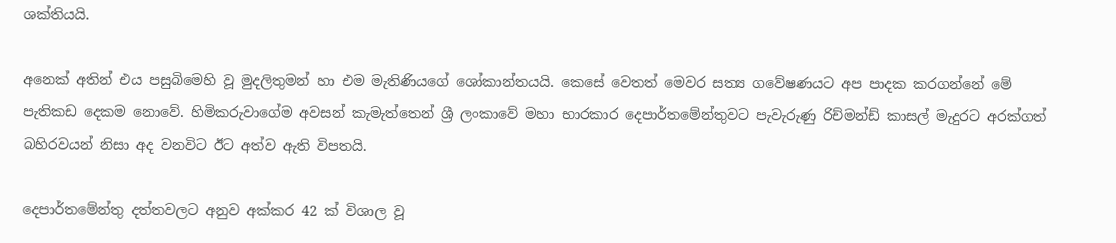ශක්තියයි.

අනෙක් අතින් එය පසුබිමෙහි වූ මුදලිතුමන් හා එම මැතිණියගේ ශෝකාන්තයයි. කෙසේ වෙතත් මෙවර සත්‍ය ගවේෂණයට අප පාදක කරගන්නේ මේ පැතිකඩ දෙකම නොවේ. හිමිකරුවාගේම අවසන් කැමැත්තෙන් ශ්‍රී ලංකාවේ මහා භාරකාර දෙපාර්තමේන්තුවට පැවැරුණු රිච්මන්ඩ් කාසල් මැදුරට අරක්ගත් බහිරවයන් නිසා අද වනවිට ඊට අත්ව ඇති විපතයි.

දෙපාර්තමේන්තු දත්තවලට අනුව අක්කර 42 ක් විශාල වූ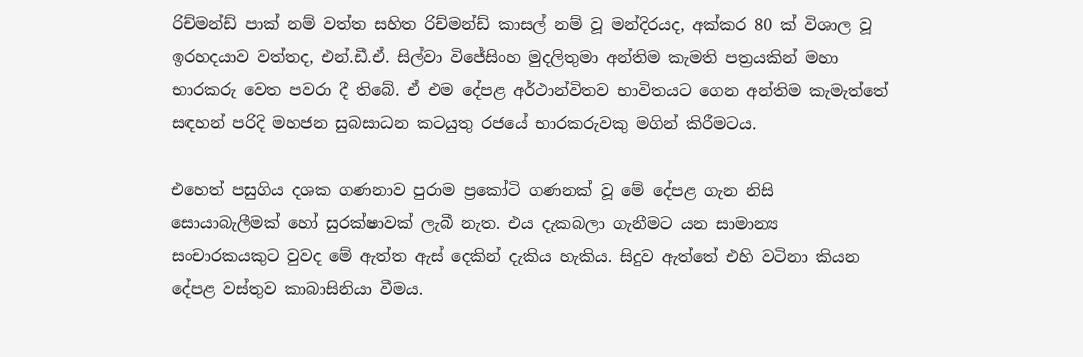රිච්මන්ඩ් පාක් නම් වත්ත සහිත රිච්මන්ඩ් කාසල් නම් වූ මන්දිරයද, අක්කර 80 ක් විශාල වූ ඉරහදයාව වත්තද, එන්.ඩී.ඒ. සිල්වා විජේසිංහ මුදලිතුමා අන්තිම කැමති පත්‍රයකින් මහා භාරකරු වෙත පවරා දී තිබේ. ඒ එම දේපළ අර්ථාන්විතව භාවිතයට ගෙන අන්තිම කැමැත්තේ සඳහන් පරිදි මහජන සුබසාධන කටයුතු රජයේ භාරකරුවකු මගින් කිරීමටය.

එහෙත් පසුගිය දශක ගණනාව පුරාම ප්‍රකෝටි ගණනක් වූ මේ දේපළ ගැන නිසි සොයාබැලීමක් හෝ සුරක්ෂාවක් ලැබී නැත. එය දැකබලා ගැනීමට යන සාමාන්‍ය සංචාරකයකුට වුවද මේ ඇත්ත ඇස් දෙකින් දැකිය හැකිය. සිදුව ඇත්තේ එහි වටිනා කියන දේපළ වස්තුව කාබාසිනියා වීමය.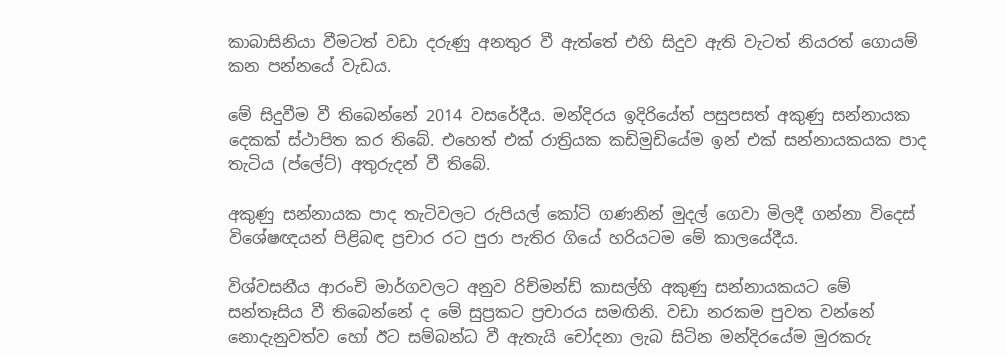කාබාසිනියා වීමටත් වඩා දරුණු අනතුර වී ඇත්තේ එහි සිදුව ඇති වැටත් නියරත් ගොයම් කන පන්නයේ වැඩය.

මේ සිදුවීම වී තිබෙන්නේ 2014 වසරේදීය. මන්දිරය ඉදිරියේත් පසුපසත් අකුණු සන්නායක දෙකක් ස්ථාපිත කර තිබේ. එහෙත් එක් රාත්‍රියක කඩිමුඩියේම ඉන් එක් සන්නායකයක පාද තැටිය (ප්ලේට්) අතුරුදන් වී තිබේ.

අකුණු සන්නායක පාද තැටිවලට රුපියල් කෝටි ගණනින් මුදල් ගෙවා මිලදී ගන්නා විදෙස් විශේෂඥයන් පිළිබඳ ප්‍රචාර රට පුරා පැතිර ගියේ හරියටම මේ කාලයේදීය.

විශ්වසනීය ආරංචි මාර්ගවලට අනුව රිච්මන්ඩ් කාසල්හි අකුණු සන්නායකයට මේ සන්තෑසිය වී තිබෙන්නේ ද මේ සුප්‍රකට ප්‍රචාරය සමඟිනි. වඩා නරකම පුවත වන්නේ නොදැනුවත්ව හෝ ඊට සම්බන්ධ වී ඇතැයි චෝදනා ලැබ සිටින මන්දිරයේම මුරකරු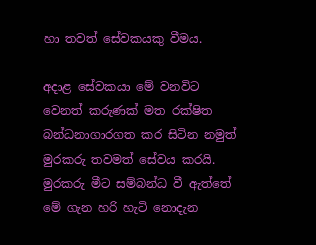හා තවත් සේවකයකු වීමය.

අදාළ සේවකයා මේ වනවිට වෙනත් කරුණක් මත රක්ෂිත බන්ධනාගාරගත කර සිටින නමුත් මුරකරු තවමත් සේවය කරයි. මුරකරු මීට සම්බන්ධ වී ඇත්තේ මේ ගැන හරි හැටි නොදැන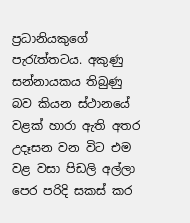ප්‍රධානියකුගේ පැරැත්තටය. අකුණු සන්නායකය තිබුණු බව කියන ස්ථානයේ වළක් හාරා ඇති අතර උදෑසන වන විට එම වළ වසා පිඩලි අල්ලා පෙර පරිදි සකස් කර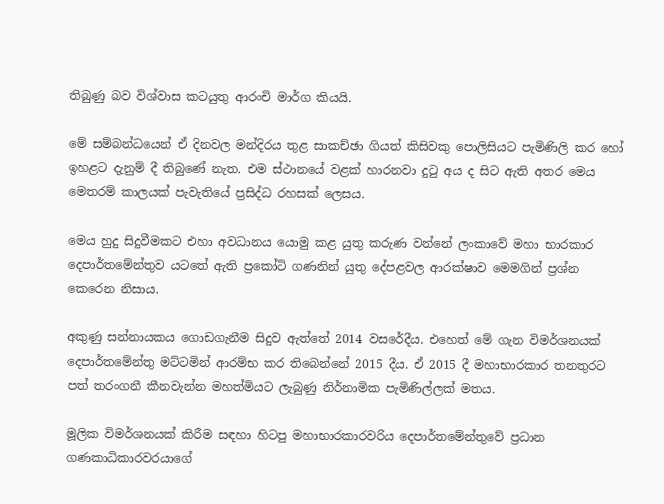තිබුණු බව විශ්වාස කටයුතු ආරංචි මාර්ග කියයි.

මේ සම්බන්ධයෙන් ඒ දිනවල මන්දිරය තුළ සාකච්ඡා ගියත් කිසිවකු පොලිසියට පැමිණිලි කර හෝ ඉහළට දැනුම් දී තිබුණේ නැත. එම ස්ථානයේ වළක් හාරනවා දුටු අය ද සිට ඇති අතර මෙය මෙතරම් කාලයක් පැවැතියේ ප්‍රසිද්ධ රහසක් ලෙසය.

මෙය හුදු සිදුවීමකට එහා අවධානය යොමු කළ යුතු කරුණ වන්නේ ලංකාවේ මහා භාරකාර දෙපාර්තමේන්තුව යටතේ ඇති ප්‍රකෝටි ගණනින් යුතු දේපළවල ආරක්ෂාව මෙමගින් ප්‍රශ්න කෙරෙන නිසාය.

අකුණු සන්නායකය ගොඩගැනීම සිදුව ඇත්තේ 2014 වසරේදීය. එහෙත් මේ ගැන විමර්ශනයක් දෙපාර්තමේන්තු මට්ටමින් ආරම්භ කර තිබෙන්නේ 2015 දීය. ඒ 2015 දී මහාභාරකාර තනතුරට පත් තරංගනී කීනවැන්න මහත්මියට ලැබුණු නිර්නාමික පැමිණිල්ලක් මතය.

මූලික විමර්ශනයක් කිරීම සඳහා හිටපු මහාභාරකාරවරිය දෙපාර්තමේන්තුවේ ප්‍රධාන ගණකාධිකාරවරයාගේ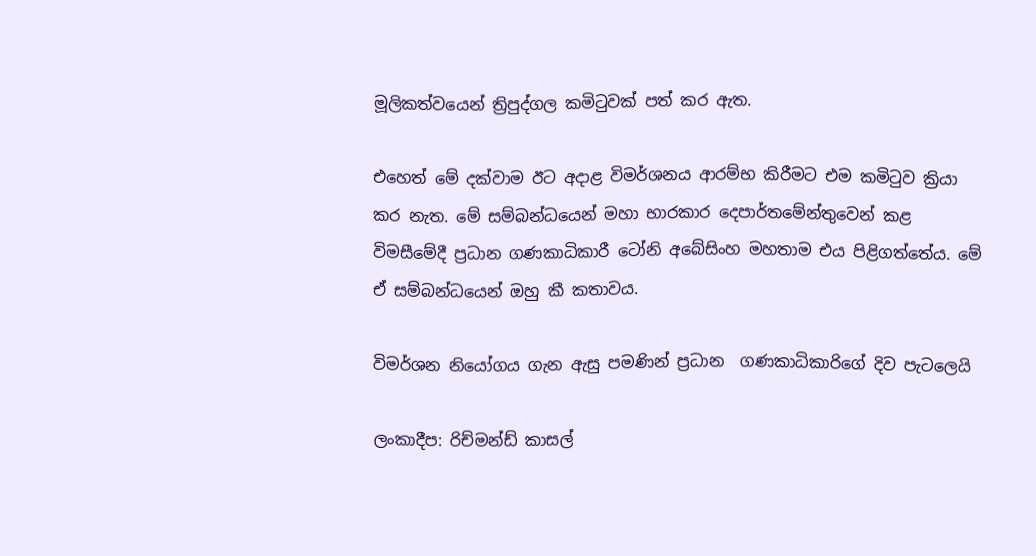මූලිකත්වයෙන් ත්‍රිපුද්ගල කමිටුවක් පත් කර ඇත.

එහෙත් මේ දක්වාම ඊට අදාළ විමර්ශනය ආරම්භ කිරීමට එම කමිටුව ක්‍රියා කර නැත. මේ සම්බන්ධයෙන් මහා භාරකාර දෙපාර්තමේන්තුවෙන් කළ විමසීමේදී ප්‍රධාන ගණකාධිකාරී ටෝනි අබේසිංහ මහතාම එය පිළිගත්තේය. මේ ඒ සම්බන්ධයෙන් ඔහු කී කතාවය.

විමර්ශන නියෝගය ගැන ඇසු පමණින් ප්‍රධාන  ගණකාධිකාරිගේ දිව පැටලෙයි

ලංකාදීප: රිච්මන්ඩ් කාසල්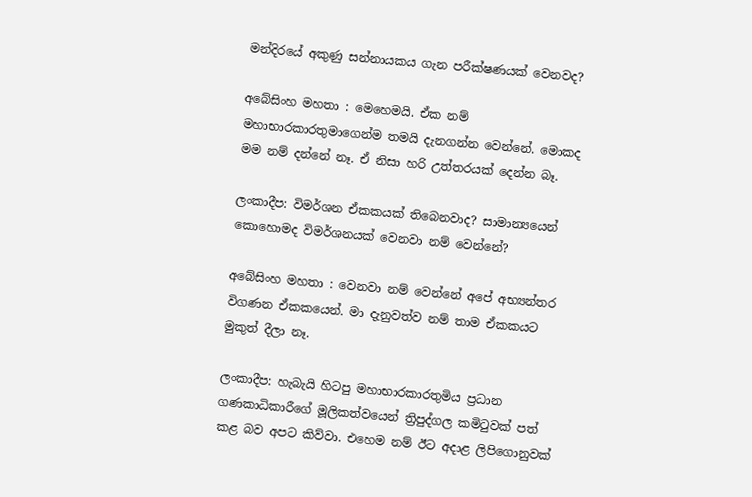මන්දිරයේ අකුණු සන්නායකය ගැන පරීක්ෂණයක් වෙනවද?

අබේසිංහ මහතා : මෙහෙමයි. ඒක නම් මහාභාරකාරතුමාගෙන්ම තමයි දැනගන්න වෙන්නේ. මොකද මම නම් දන්නේ නෑ. ඒ නිසා හරි උත්තරයක් දෙන්න බෑ.

ලංකාදීප: විමර්ශන ඒකකයක් තිබෙනවාද? සාමාන්‍යයෙන් කොහොමද විමර්ශනයක් වෙනවා නම් වෙන්නේ?

අබේසිංහ මහතා : වෙනවා නම් වෙන්නේ අපේ අභ්‍යන්තර විගණන ඒකකයෙන්. මා දැනුවත්ව නම් තාම ඒකකයට මුකුත් දීලා නෑ.

ලංකාදීප: හැබැයි හිටපු මහාභාරකාරතුමිය ප්‍රධාන ගණකාධිකාරීගේ මූලිකත්වයෙන් ත්‍රිපුද්ගල කමිටුවක් පත් කළ බව අපට කිව්වා. එහෙම නම් ඊට අදාළ ලිපිගොනුවක්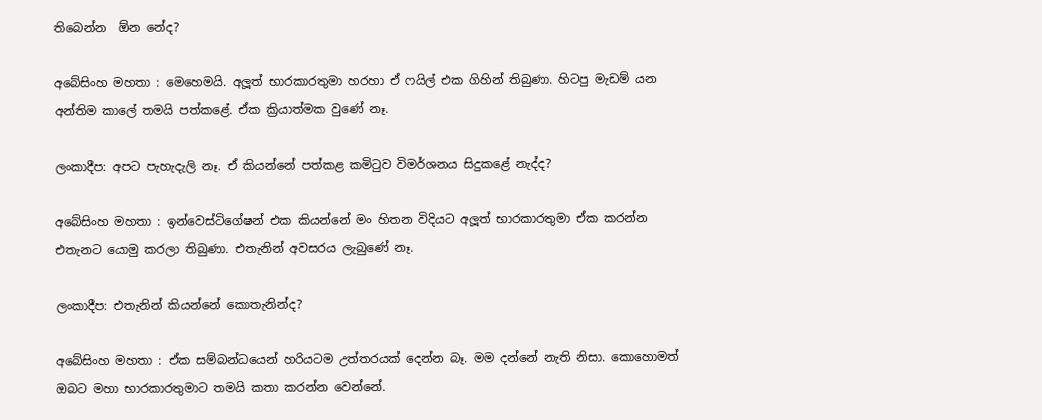තිබෙන්න  ඕන නේද?

අබේසිංහ මහතා : මෙහෙමයි. අලූත් භාරකාරතුමා හරහා ඒ ෆයිල් එක ගිහින් තිබුණා. හිටපු මැඩම් යන අන්තිම කාලේ තමයි පත්කළේ. ඒක ක්‍රියාත්මක වුණේ නෑ.

ලංකාදීප: අපට පැහැදැලි නෑ. ඒ කියන්නේ පත්කළ කමිටුව විමර්ශනය සිදුකළේ නැද්ද?

අබේසිංහ මහතා : ඉන්වෙස්ටිගේෂන් එක කියන්නේ මං හිතන විදියට අලූත් භාරකාරතුමා ඒක කරන්න එතැනට යොමු කරලා තිබුණා. එතැනින් අවසරය ලැබුණේ නෑ.

ලංකාදීප: එතැනින් කියන්නේ කොතැනින්ද?

අබේසිංහ මහතා : ඒක සම්බන්ධයෙන් හරියටම උත්තරයක් දෙන්න බෑ. මම දන්නේ නැති නිසා. කොහොමත් ඔබට මහා භාරකාරතුමාට තමයි කතා කරන්න වෙන්නේ.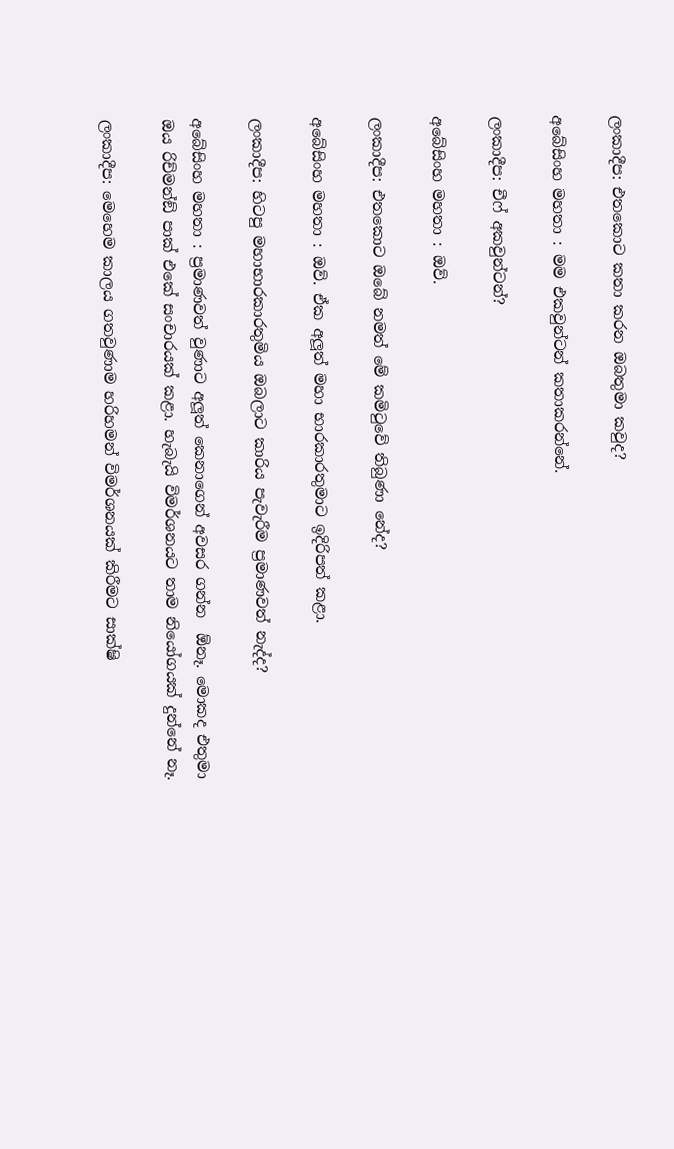ලංකාදීප: එතකොට කතා කරන ඔබතුමා කවුද?

අබේසිංහ මහතා : මම එකවුන්ටන් කතාකරන්නේ.

ලංකාදීප: චීෆ් අකවුන්ටන්?

අබේසිංහ මහතා : ඔව්.

ලංකාදීප: එතකොට ඔබේ නමත් මේ කමිටුවේ තිබුණා නේද?

අබේසිංහ මහතා : ඔව්. ඒක අලූත් මහා භාරකාරතුමාට ඉදිරිපත් කළා.

ලංකාදීප: හිටපු මහාභාරකාරතුමිය ඔබලාට කාරිය පැවැරීම ප්‍රමාණවත් නැද්ද?

අබේසිංහ මහතා : ප්‍රමාණවත් වුණාට අලූත් කෙනාගෙන් අවසර ගන්න  ඕනෑ. මොකද එතුමා ඔය රිච්මන්ඞ් පාක් එකේ සංචාරයක් කළා. හැබැයි විමර්ශනයට තාම නියෝගයක් දුන්නේ නෑ.

ලංකාදීප: මෙහෙම කාලය ගතවුණාම හරිහමන් විමර්ශනයක් කිරීමට සාක්ෂි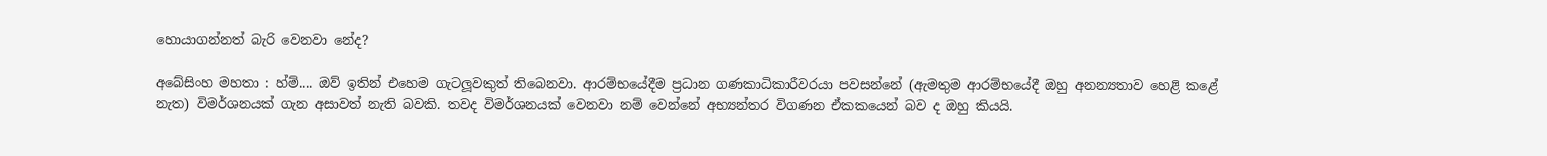හොයාගන්නත් බැරි වෙනවා නේද?

අබේසිංහ මහතා : හ්ම්.... ඔව් ඉතින් එහෙම ගැටලූවකුත් තිබෙනවා. ආරම්භයේදීම ප්‍රධාන ගණකාධිකාරීවරයා පවසන්නේ (ඇමතුම ආරම්භයේදී ඔහු අනන්‍යතාව හෙළි කළේ නැත) විමර්ශනයක් ගැන අසාවත් නැති බවකි. තවද විමර්ශනයක් වෙනවා නම් වෙන්නේ අභ්‍යන්තර විගණන ඒකකයෙන් බව ද ඔහු කියයි.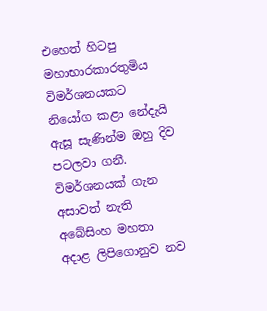එහෙත් හිටපු මහාභාරකාරතුමිය විමර්ශනයකට නියෝග කළා නේදැයි ඇසූ සැණින්ම ඔහු දිව පටලවා ගනී. විමර්ශනයක් ගැන අසාවත් නැති අබේසිංහ මහතා අදාළ ලිපිගොනුව නව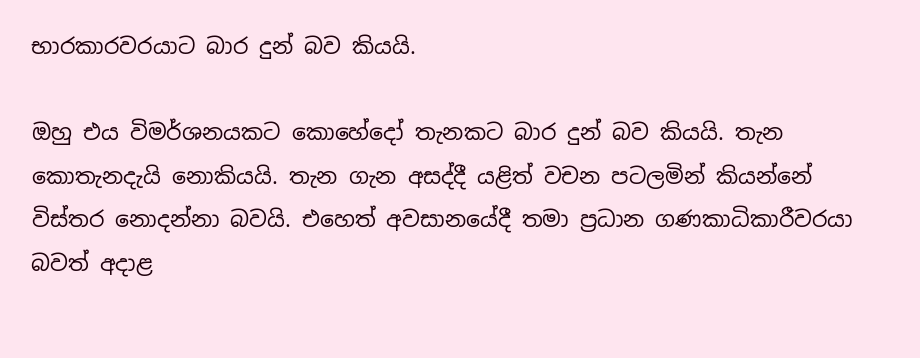භාරකාරවරයාට බාර දුන් බව කියයි.

ඔහු එය විමර්ශනයකට කොහේදෝ තැනකට බාර දුන් බව කියයි. තැන කොතැනදැයි නොකියයි. තැන ගැන අසද්දී යළිත් වචන පටලමින් කියන්නේ විස්තර නොදන්නා බවයි. එහෙත් අවසානයේදී තමා ප්‍රධාන ගණකාධිකාරීවරයා බවත් අදාළ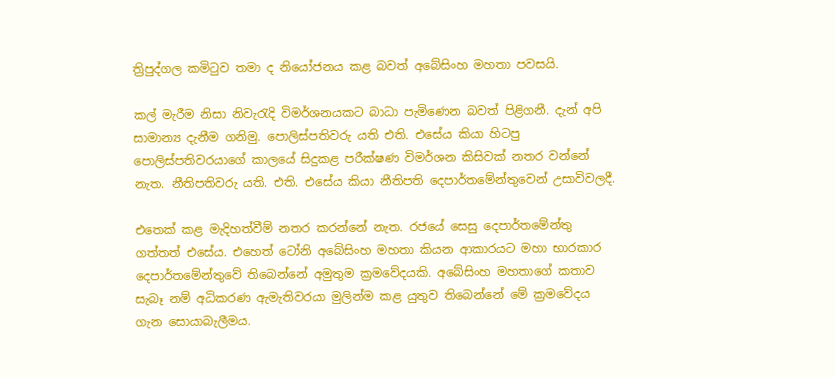ත්‍රිපුද්ගල කමිටුව තමා ද නියෝජනය කළ බවත් අබේසිංහ මහතා පවසයි.

කල් මැරීම නිසා නිවැරැදි විමර්ශනයකට බාධා පැමිණෙන බවත් පිළිගනී. දැන් අපි සාමාන්‍ය දැනීම ගනිමු. පොලිස්පතිවරු යති එති. එසේය කියා හිටපු පොලිස්පතිවරයාගේ කාලයේ සිදුකළ පරීක්ෂණ විමර්ශන කිසිවක් නතර වන්නේ නැත. නීතිපතිවරු යති. එති. එසේය කියා නීතිපති දෙපාර්තමේන්තුවෙන් උසාවිවලදී.

එතෙක් කළ මැදිහත්වීම් නතර කරන්නේ නැත. රජයේ සෙසු දෙපාර්තමේන්තු ගත්තත් එසේය. එහෙත් ටෝනි අබේසිංහ මහතා කියන ආකාරයට මහා භාරකාර දෙපාර්තමේන්තුවේ තිබෙන්නේ අමුතුම ක්‍රමවේදයකි. අබේසිංහ මහතාගේ කතාව සැබෑ නම් අධිකරණ ඇමැතිවරයා මුලින්ම කළ යුතුව තිබෙන්නේ මේ ක්‍රමවේදය ගැන සොයාබැලීමය.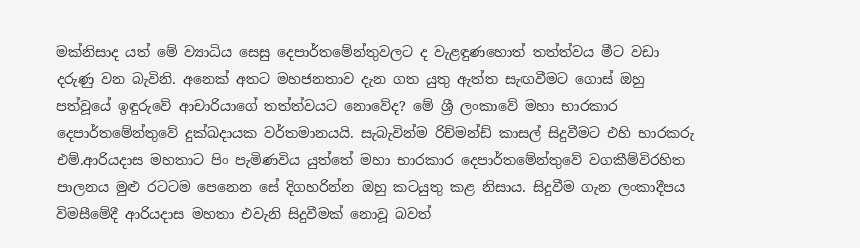මක්නිසාද යත් මේ ව්‍යාධිය සෙසු දෙපාර්තමේන්තුවලට ද වැළඳුණහොත් තත්ත්වය මීට වඩා දරුණු වන බැවිනි. අනෙක් අතට මහජනතාව දැන ගත යුතු ඇත්ත සැඟවීමට ගොස් ඔහු පත්වූයේ ඉඳුරුවේ ආචාරියාගේ තත්ත්වයට නොවේද? මේ ශ්‍රී ලංකාවේ මහා භාරකාර දෙපාර්තමේන්තුවේ දුක්ඛදායක වර්තමානයයි. සැබැවින්ම රිච්මන්ඩ් කාසල් සිදුවීමට එහි භාරකරු එම්.ආරියදාස මහතාට පිං පැමිණවිය යුත්තේ මහා භාරකාර දෙපාර්තමේන්තුවේ වගකීම්විරහිත පාලනය මුළු රටටම පෙනෙන සේ දිගහරින්න ඔහු කටයුතු කළ නිසාය. සිදුවීම ගැන ලංකාදීපය විමසීමේදී ආරියදාස මහතා එවැනි සිදුවීමක් නොවූ බවත්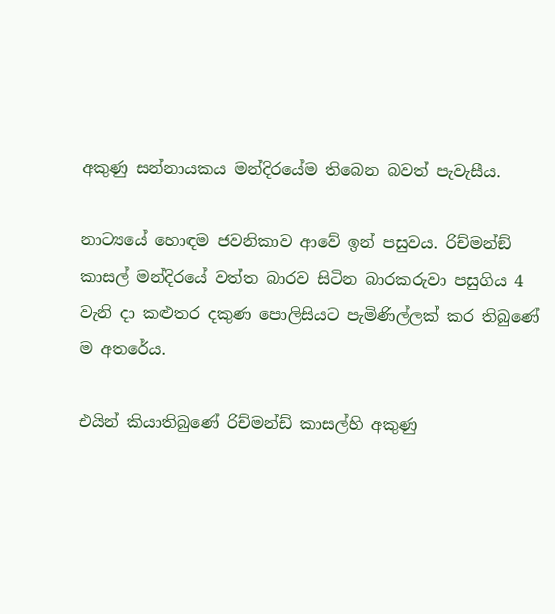අකුණු සන්නායකය මන්දිරයේම තිබෙන බවත් පැවැසීය.

නාට්‍යයේ හොඳම ජවනිකාව ආවේ ඉන් පසුවය. රිච්මන්ඞ් කාසල් මන්දිරයේ වත්ත බාරව සිටින බාරකරුවා පසුගිය 4 වැනි දා කළුතර දකුණ පොලිසියට පැමිණිල්ලක් කර තිබුණේ ම අතරේය.

එයින් කියාතිබුණේ රිච්මන්ඩ් කාසල්හි අකුණු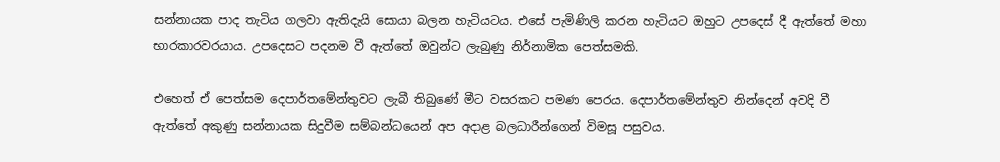සන්නායක පාද තැටිය ගලවා ඇතිදැයි සොයා බලන හැටියටය. එසේ පැමිණිලි කරන හැටියට ඔහුට උපදෙස් දී ඇත්තේ මහා භාරකාරවරයාය. උපදෙසට පදනම වී ඇත්තේ ඔවුන්ට ලැබුණු නිර්නාමික පෙත්සමකි.

එහෙත් ඒ පෙත්සම දෙපාර්තමේන්තුවට ලැබී තිබුණේ මීට වසරකට පමණ පෙරය. දෙපාර්තමේන්තුව නින්දෙන් අවදි වී ඇත්තේ අකුණු සන්නායක සිදුවීම සම්බන්ධයෙන් අප අදාළ බලධාරීන්ගෙන් විමසූ පසුවය.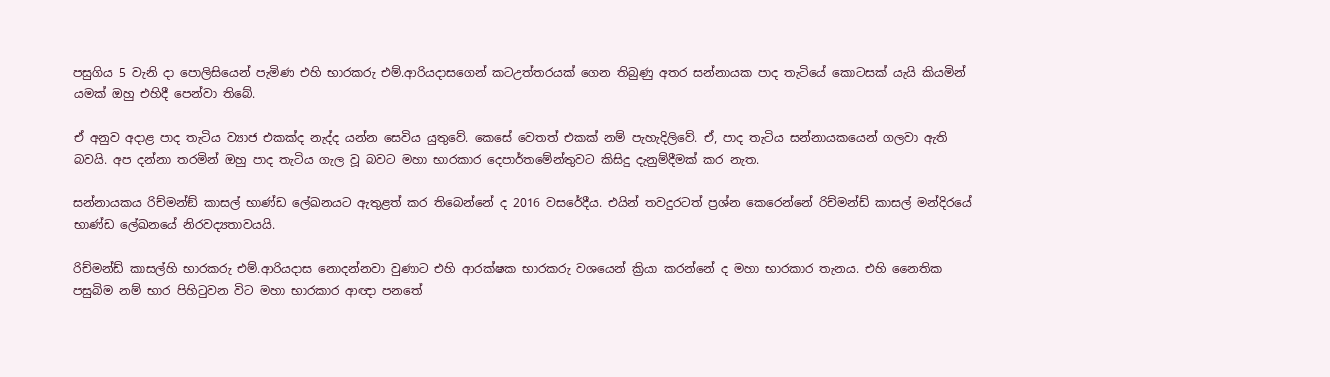පසුගිය 5 වැනි දා පොලිසියෙන් පැමිණ එහි භාරකරු එම්.ආරියදාසගෙන් කටඋත්තරයක් ගෙන තිබුණු අතර සන්නායක පාද තැටියේ කොටසක් යැයි කියමින් යමක් ඔහු එහිදී පෙන්වා තිබේ.

ඒ අනුව අදාළ පාද තැටිය ව්‍යාජ එකක්ද නැද්ද යන්න සෙවිය යුතුවේ. කෙසේ වෙතත් එකක් නම් පැහැදිලිවේ. ඒ, පාද තැටිය සන්නායකයෙන් ගලවා ඇති බවයි. අප දන්නා තරමින් ඔහු පාද තැටිය ගැල වූ බවට මහා භාරකාර දෙපාර්තමේන්තුවට කිසිදු දැනුම්දීමක් කර නැත.

සන්නායකය රිච්මන්ඞ් කාසල් භාණ්ඩ ලේඛනයට ඇතුළත් කර තිබෙන්නේ ද 2016 වසරේදීය. එයින් තවදුරටත් ප්‍රශ්න කෙරෙන්නේ රිච්මන්ඩ් කාසල් මන්දිරයේ භාණ්ඩ ලේඛනයේ නිරවද්‍යතාවයයි.

රිච්මන්ඩ් කාසල්හි භාරකරු එම්.ආරියදාස නොදන්නවා වුණාට එහි ආරක්ෂක භාරකරු වශයෙන් ක්‍රියා කරන්නේ ද මහා භාරකාර තැනය. එහි නෛතික පසුබිම නම් භාර පිහිටුවන විට මහා භාරකාර ආඥා පනතේ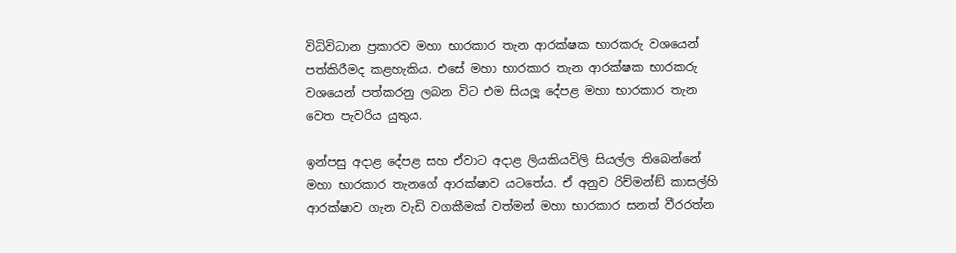විධිවිධාන ප්‍රකාරව මහා භාරකාර තැන ආරක්ෂක භාරකරු වශයෙන් පත්කිරීමද කළහැකිය. එසේ මහා භාරකාර තැන ආරක්ෂක භාරකරු වශයෙන් පත්කරනු ලබන විට එම සියලූ දේපළ මහා භාරකාර තැන වෙත පැවරිය යුතුය.

ඉන්පසු අදාළ දේපළ සහ ඒවාට අදාළ ලියකියවිලි සියල්ල තිබෙන්නේ මහා භාරකාර තැනගේ ආරක්ෂාව යටතේය. ඒ අනුව රිච්මන්ඞ් කාසල්හි ආරක්ෂාව ගැන වැඩි වගකීමක් වත්මන් මහා භාරකාර සනත් වීරරත්න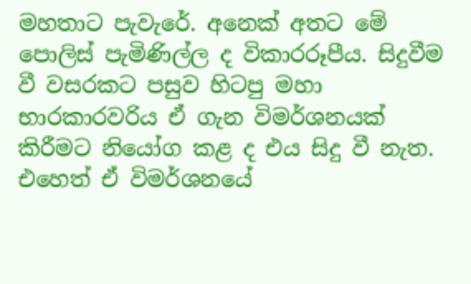මහතාට පැවැරේ. අනෙක් අතට මේ පොලිස් පැමිණිල්ල ද විකාරරූපීය. සිදුවීම වී වසරකට පසුව හිටපු මහා භාරකාරවරිය ඒ ගැන විමර්ශනයක් කිරීමට නියෝග කළ ද එය සිදු වී නැත. එහෙත් ඒ විමර්ශනයේ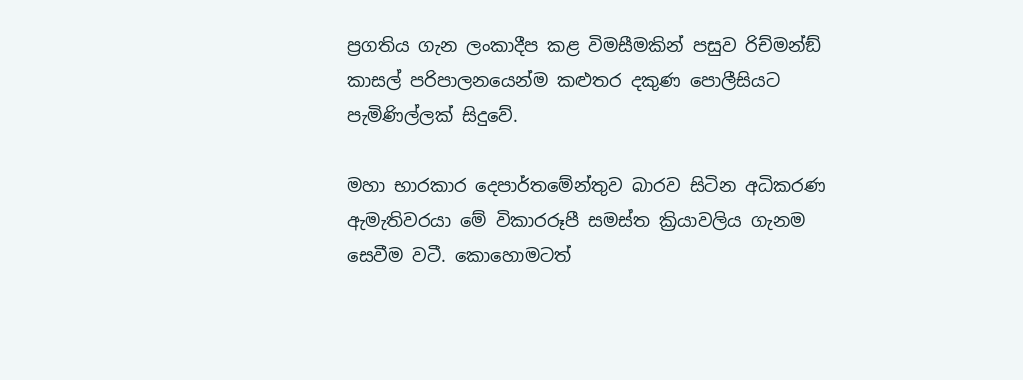ප්‍රගතිය ගැන ලංකාදීප කළ විමසීමකින් පසුව රිච්මන්ඞ් කාසල් පරිපාලනයෙන්ම කළුතර දකුණ පොලීසියට පැමිණිල්ලක් සිදුවේ.

මහා භාරකාර දෙපාර්තමේන්තුව බාරව සිටින අධිකරණ ඇමැතිවරයා මේ විකාරරූපී සමස්ත ක්‍රියාවලිය ගැනම සෙවීම වටී. කොහොමටත්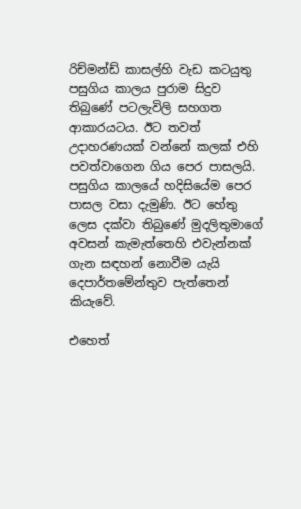රිච්මන්ඩ් කාසල්හි වැඩ කටයුතු පසුගිය කාලය පුරාම සිදුව තිබුණේ පටලැවිලි සහගත ආකාරයටය. ඊට තවත් උදාහරණයක් වන්නේ කලක් එහි පවත්වාගෙන ගිය පෙර පාසලයි. පසුගිය කාලයේ හදිසියේම පෙර පාසල වසා දැමුණි. ඊට හේතු ලෙස දක්වා තිබුණේ මුදලිතුමාගේ අවසන් කැමැත්තෙහි එවැන්නක් ගැන සඳහන් නොවීම යැයි දෙපාර්තමේන්තුව පැත්තෙන් කියැවේ.

එහෙත්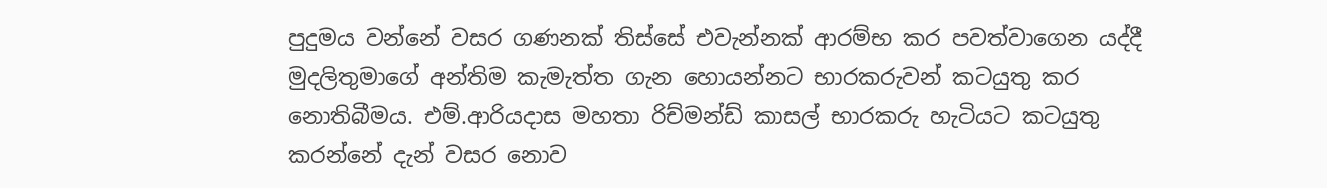පුදුමය වන්නේ වසර ගණනක් තිස්සේ එවැන්නක් ආරම්භ කර පවත්වාගෙන යද්දී මුදලිතුමාගේ අන්තිම කැමැත්ත ගැන හොයන්නට භාරකරුවන් කටයුතු කර නොතිබීමය. එම්.ආරියදාස මහතා රිච්මන්ඩ් කාසල් භාරකරු හැටියට කටයුතු කරන්නේ දැන් වසර නොව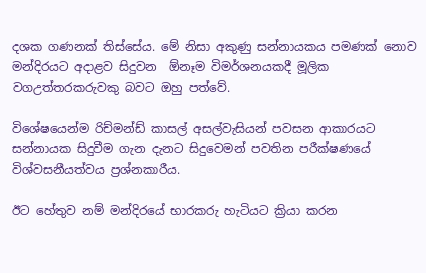දශක ගණනක් තිස්සේය. මේ නිසා අකුණු සන්නායකය පමණක් නොව මන්දිරයට අදාළව සිදුවන  ඕනෑම විමර්ශනයකදී මූලික වගඋත්තරකරුවකු බවට ඔහු පත්වේ.

විශේෂයෙන්ම රිච්මන්ඩ් කාසල් අසල්වැසියන් පවසන ආකාරයට සන්නායක සිදුවීම ගැන දැනට සිදුවෙමන් පවතින පරීක්ෂණයේ විශ්වසනීයත්වය ප්‍රශ්නකාරීය.

ඊට හේතුව නම් මන්දිරයේ භාරකරු හැටියට ක්‍රියා කරන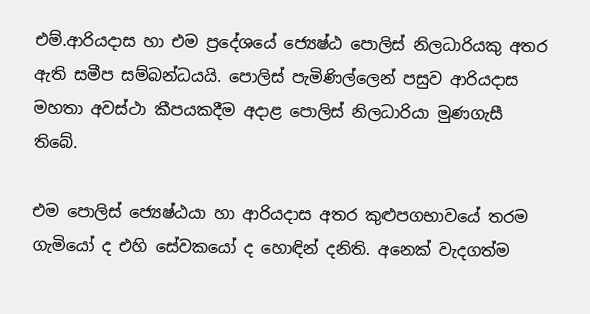එම්.ආරියදාස හා එම ප්‍රදේශයේ ජ්‍යෙෂ්ඨ පොලිස් නිලධාරියකු අතර ඇති සමීප සම්බන්ධයයි. පොලිස් පැමිණිල්ලෙන් පසුව ආරියදාස මහතා අවස්ථා කීපයකදීම අදාළ පොලිස් නිලධාරියා මුණගැසී තිබේ.

එම පොලිස් ජ්‍යෙෂ්ඨයා හා ආරියදාස අතර කුළුපගභාවයේ තරම ගැමියෝ ද එහි සේවකයෝ ද හොඳින් දනිති. අනෙක් වැදගත්ම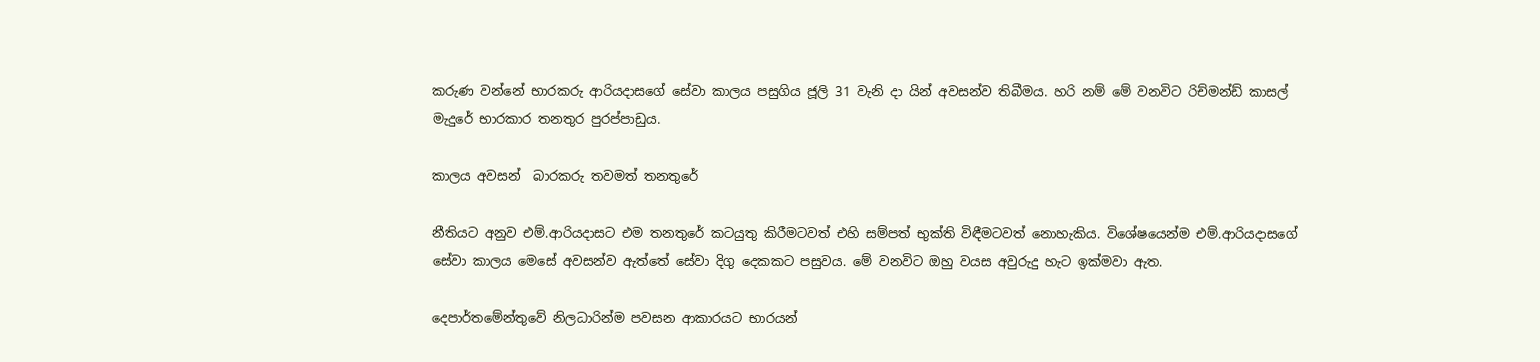කරුණ වන්නේ භාරකරු ආරියදාසගේ සේවා කාලය පසුගිය ජූලි 31 වැනි දා යින් අවසන්ව තිබීමය. හරි නම් මේ වනවිට රිච්මන්ඩ් කාසල් මැදුරේ භාරකාර තනතුර පුරප්පාඩුය.

කාලය අවසන්  බාරකරු තවමත් තනතුරේ

නීතියට අනුව එම්.ආරියදාසට එම තනතුරේ කටයුතු කිරීමටවත් එහි සම්පත් භුක්ති විඳීමටවත් නොහැකිය. විශේෂයෙන්ම එම්.ආරියදාසගේ සේවා කාලය මෙසේ අවසන්ව ඇත්තේ සේවා දිගු දෙකකට පසුවය. මේ වනවිට ඔහු වයස අවුරුදු හැට ඉක්මවා ඇත.

දෙපාර්තමේන්තුවේ නිලධාරින්ම පවසන ආකාරයට භාරයන්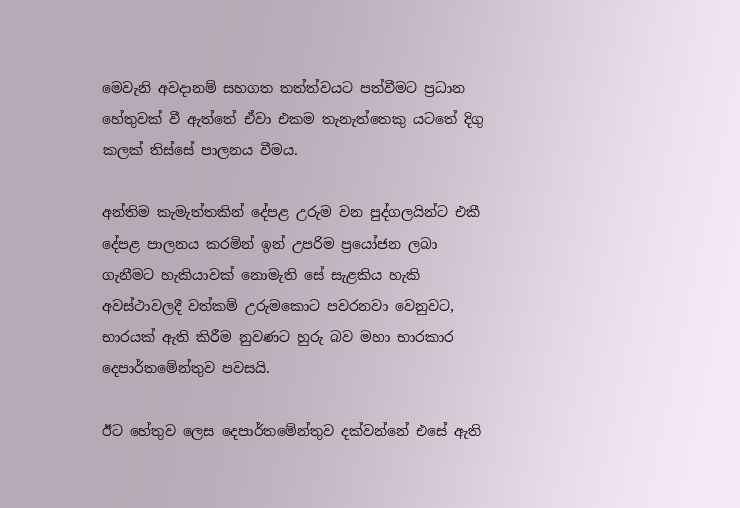මෙවැනි අවදානම් සහගත තත්ත්වයට පත්වීමට ප්‍රධාන හේතුවක් වී ඇත්තේ ඒවා එකම තැනැත්තෙකු යටතේ දිගු කලක් තිස්සේ පාලනය වීමය.

අන්තිම කැමැත්තකින් දේපළ උරුම වන පුද්ගලයින්ට එකී දේපළ පාලනය කරමින් ඉන් උපරිම ප්‍රයෝජන ලබා ගැනීමට හැකියාවක් නොමැති සේ සැළකිය හැකි අවස්ථාවලදී වත්කම් උරුමකොට පවරනවා වෙනුවට, භාරයක් ඇති කිරීම නුවණට හුරු බව මහා භාරකාර දෙපාර්තමේන්තුව පවසයි.

ඊට හේතුව ලෙස දෙපාර්තමේන්තුව දක්වන්නේ එසේ ඇති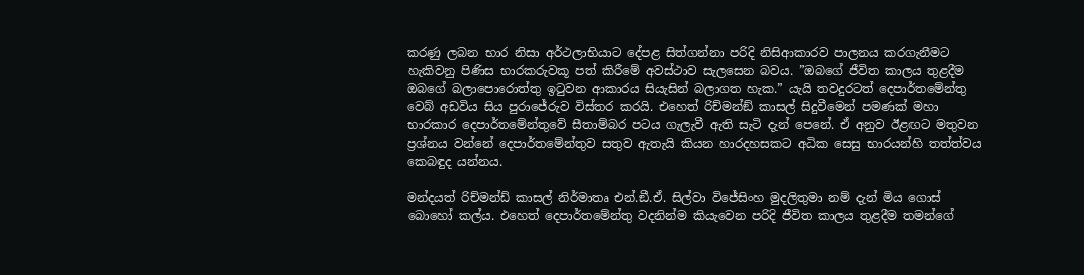කරණු ලබන භාර නිසා අර්ථලාභියාට දේපළ සිත්ගන්නා පරිදි නිසිආකාරව පාලනය කරගැනීමට හැකිවනු පිණිස භාරකරුවකූ පත් කිරීමේ අවස්ථාව සැලසෙන බවය. ”ඔබගේ ජීවිත කාලය තුළදීම ඔබගේ බලාපොරොත්තු ඉටුවන ආකාරය සියැසින් බලාගත හැක.” යැයි තවදුරටත් දෙපාර්තමේන්තු වෙබ් අඩවිය සිය පුරාජේරුව විස්තර කරයි. එහෙත් රිච්මන්ඞ් කාසල් සිදුවීමෙන් පමණක් මහා භාරකාර දෙපාර්තමේන්තුවේ සීතාම්බර පටය ගැලැවී ඇති සැටි දැන් පෙනේ. ඒ අනුව ඊළඟට මතුවන ප්‍රශ්නය වන්නේ දෙපාර්තමේන්තුව සතුව ඇතැයි කියන හාරදහසකට අධික සෙසු භාරයන්හි තත්ත්වය කෙබඳුද යන්නය.

මන්දයත් රිච්මන්ඩ් කාසල් නිර්මාතෘ එන්.ඞී.ඒ. සිල්වා විජේසිංහ මුදලිතුමා නම් දැන් මිය ගොස් බොහෝ කල්ය. එහෙත් දෙපාර්තමේන්තු වදනින්ම කියැවෙන පරිදි ජීවිත කාලය තුළදීම තමන්ගේ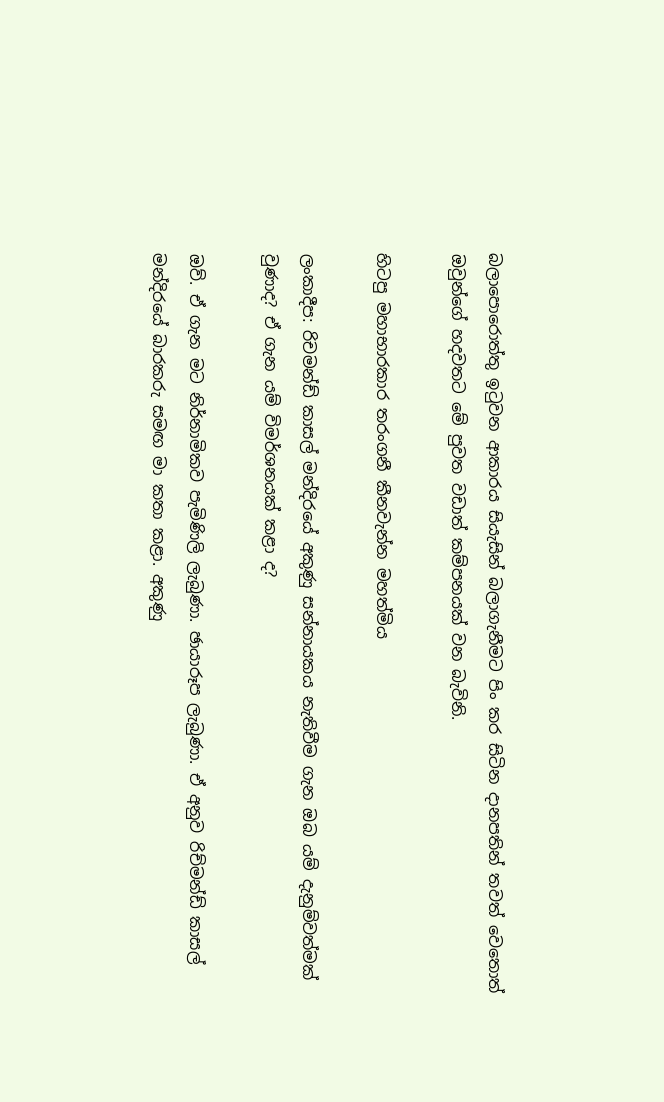බලාපොරොත්තු ඉටුවන ආකාරය සියැසින් බලාගැනීමට පිං කර සිටින දානපතින් තවත් වෙතොත් ඔවුන්ගේ හදවතට මේ පුවත වඩාත් කම්පනයක් වන බැවිනි.

හිටපු මහාභාරකාර තරංගනී කීනවැන්න මහත්මිය

ලංකාදීප: රිචමන්ඩ් කාසල් මන්දිරයේ අකුණු සන්නායකය නැතිවීම ගැන ඔබ යම් දැනුම්වත්මක් වුණාද? ඒ ගැන යම් විමර්ශනයක් කළා ද?

ඔව්. ඒ ගැන මට නිර්නාමිකව පැමිණිලි ලැබුණා. ඡායාරූප ලැබුණා. ඒ අනුව රිච්මන්ඩ් කාසල් මන්දිරයේ බාරකරු සමඟ මා කතා කළා. අකුණු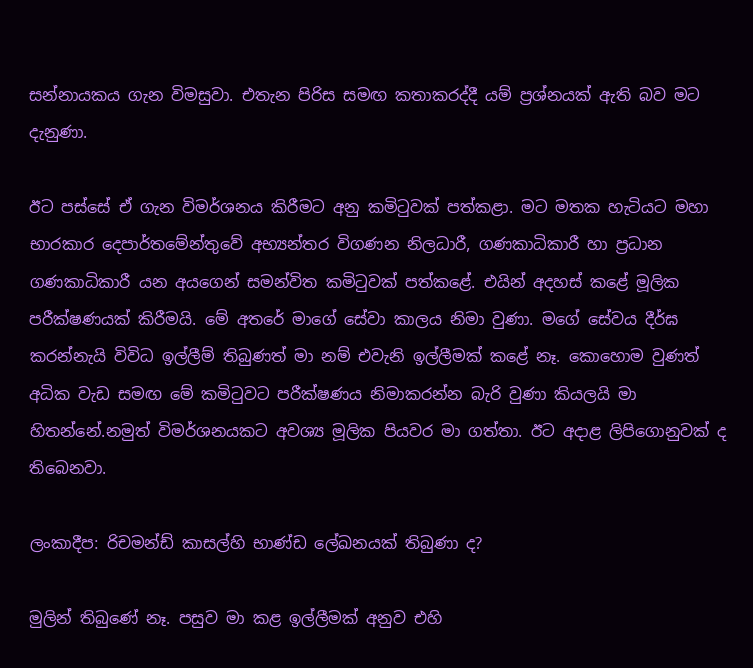සන්නායකය ගැන විමසුවා. එතැන පිරිස සමඟ කතාකරද්දී යම් ප්‍රශ්නයක් ඇති බව මට දැනුණා.

ඊට පස්සේ ඒ ගැන විමර්ශනය කිරීමට අනු කමිටුවක් පත්කළා. මට මතක හැටියට මහා භාරකාර දෙපාර්තමේන්තුවේ අභ්‍යන්තර විගණන නිලධාරී, ගණකාධිකාරී හා ප්‍රධාන ගණකාධිකාරී යන අයගෙන් සමන්විත කමිටුවක් පත්කළේ. එයින් අදහස් කළේ මූලික පරීක්ෂණයක් කිරීමයි. මේ අතරේ මාගේ සේවා කාලය නිමා වුණා. මගේ සේවය දීර්ඝ කරන්නැයි විවිධ ඉල්ලීම් තිබුණත් මා නම් එවැනි ඉල්ලීමක් කළේ නෑ. කොහොම වුණත් අධික වැඩ සමඟ මේ කමිටුවට පරීක්ෂණය නිමාකරන්න බැරි වුණා කියලයි මා හිතන්නේ.නමුත් විමර්ශනයකට අවශ්‍ය මූලික පියවර මා ගත්තා. ඊට අදාළ ලිපිගොනුවක් ද තිබෙනවා.

ලංකාදීප: රිචමන්ඩ් කාසල්හි භාණ්ඩ ලේඛනයක් තිබුණා ද?

මුලින් තිබුණේ නෑ. පසුව මා කළ ඉල්ලීමක් අනුව එහි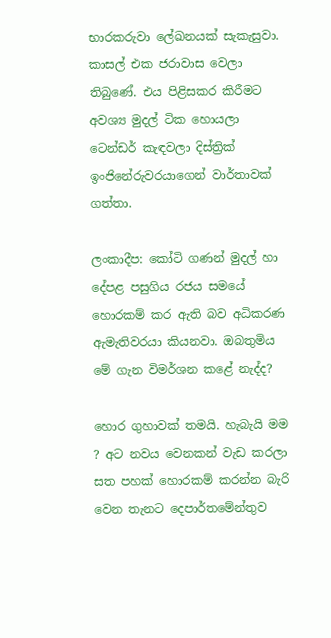භාරකරුවා ලේඛනයක් සැකැසුවා. කාසල් එක ජරාවාස වෙලා තිබුණේ. එය පිළිසකර කිරීමට අවශ්‍ය මුදල් ටික හොයලා ටෙන්ඩර් කැඳවලා දිස්ත්‍රික් ඉංජිනේරුවරයාගෙන් වාර්තාවක් ගත්තා.

ලංකාදීප: කෝටි ගණන් මුදල් හා දේපළ පසුගිය රජය සමයේ හොරකම් කර ඇති බව අධිකරණ ඇමැතිවරයා කියනවා. ඔබතුමිය මේ ගැන විමර්ශන කළේ නැද්ද?

හොර ගුහාවක් තමයි. හැබැයි මම ? අට නවය වෙනකන් වැඩ කරලා සත පහක් හොරකම් කරන්න බැරි වෙන තැනට දෙපාර්තමේන්තුව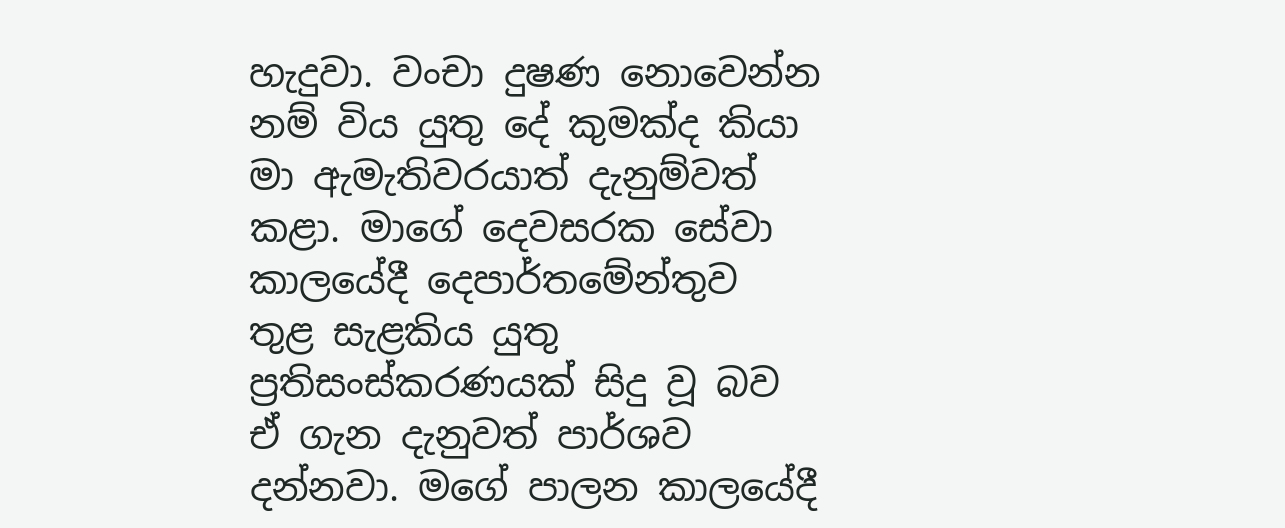හැදුවා. වංචා දුෂණ නොවෙන්න නම් විය යුතු දේ කුමක්ද කියා මා ඇමැතිවරයාත් දැනුම්වත් කළා. මාගේ දෙවසරක සේවා කාලයේදී දෙපාර්තමේන්තුව තුළ සැළකිය යුතු ප්‍රතිසංස්කරණයක් සිදු වූ බව ඒ ගැන දැනුවත් පාර්ශව දන්නවා. මගේ පාලන කාලයේදී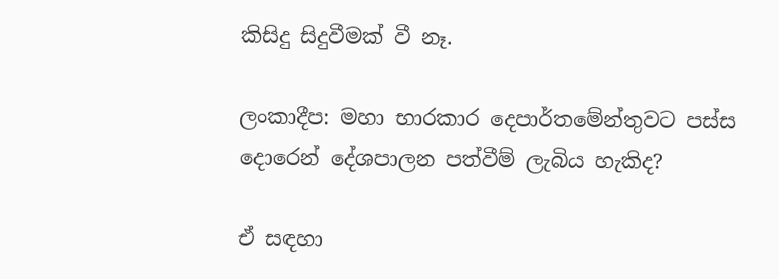කිසිදු සිදුවීමක් වී නෑ.

ලංකාදීප: මහා භාරකාර දෙපාර්තමේන්තුවට පස්ස දොරෙන් දේශපාලන පත්වීම් ලැබිය හැකිද?

ඒ සඳහා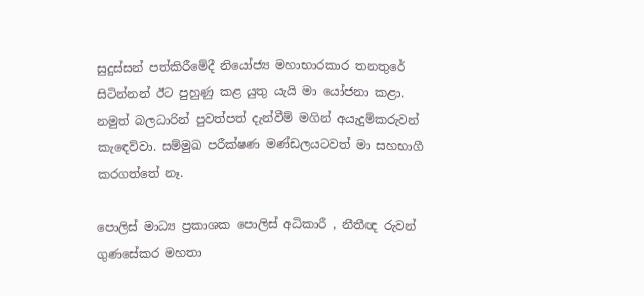සුදුස්සන් පත්කිරීමේදී නියෝජ්‍ය මහාභාරකාර තනතුරේ සිටින්නන් ඊට පුහුණු කළ යුතු යැයි මා යෝජනා කළා. නමුත් බලධාරින් පුවත්පත් දැන්වීම් මගින් අයැදුම්කරුවන් කැඳෙව්වා. සම්මුඛ පරීක්ෂණ මණ්ඩලයටවත් මා සහභාගී කරගත්තේ නෑ.

පොලිස් මාධ්‍ය ප්‍රකාශක පොලිස් අධිකාරී , නීතීඥ රුවන් ගුණසේකර මහතා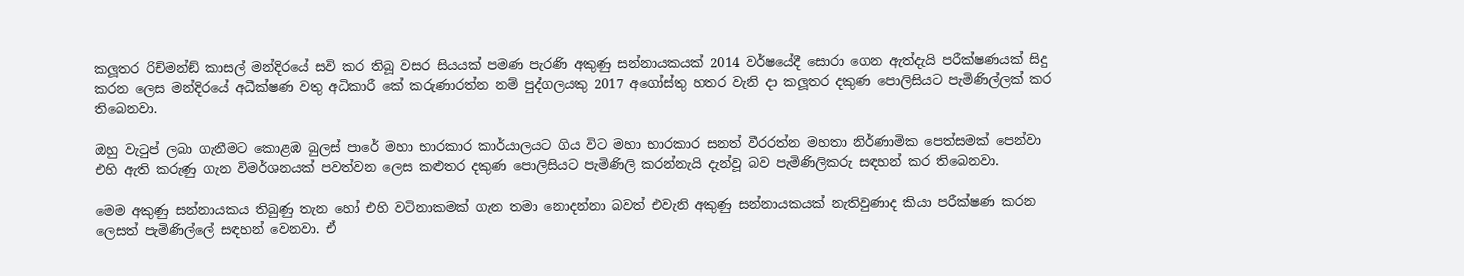කලූතර රිච්මන්ඞ් කාසල් මන්දිරයේ සවි කර තිබූ වසර සියයක් පමණ පැරණි අකුණු සන්නායකයක් 2014 වර්ෂයේදී සොරා ගෙන ඇත්දැයි පරීක්ෂණයක් සිදු කරන ලෙස මන්දිරයේ අධීක්ෂණ වතු අධිකාරී කේ කරුණාරත්න නම් පුද්ගලයකු 2017 අගෝස්තු හතර වැනි දා කලූතර දකුණ පොලිසියට පැමිණිල්ලක් කර තිබෙනවා.

ඔහු වැටුප් ලබා ගැනීමට කොළඹ බුලස් පාරේ මහා භාරකාර කාර්යාලයට ගිය විට මහා භාරකාර සනත් වීරරත්න මහතා නිර්ණාමික පෙත්සමක් පෙන්වා එහි ඇති කරුණු ගැන විමර්ශනයක් පවත්වන ලෙස කළුතර දකුණ පොලිසියට පැමිණිලි කරන්නැයි දැන්වූ බව පැමිණිලිකරු සඳහන් කර තිබෙනවා.

මෙම අකුණු සන්නායකය තිබුණු තැන හෝ එහි වටිනාකමක් ගැන තමා නොදන්නා බවත් එවැනි අකුණු සන්නායකයක් නැතිවුණාද කියා පරීක්ෂණ කරන ලෙසත් පැමිණිල්ලේ සඳහන් වෙනවා. ඒ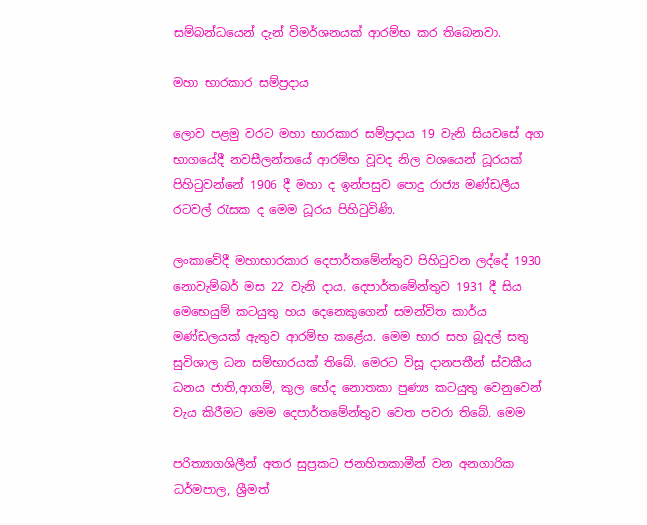සම්බන්ධයෙන් දැන් විමර්ශනයක් ආරම්භ කර තිබෙනවා.

මහා භාරකාර සම්ප්‍රදාය

ලොව පළමු වරට මහා භාරකාර සම්ප්‍රදාය 19 වැනි සියවසේ අග භාගයේදී නවසීලන්තයේ ආරම්භ වූවද නිල වශයෙන් ධූරයක් පිහිටුවන්නේ 1906 දී මහා ද ඉන්පසුව පොදු රාජ්‍ය මණ්ඩලීය රටවල් රැසක ද මෙම ධූරය පිහිටුවිණි.

ලංකාවේදී මහාභාරකාර දෙපාර්තමේන්තුව පිහිටුවන ලද්දේ 1930 නොවැම්බර් මස 22 වැනි දාය. දෙපාර්තමේන්තුව 1931 දී සිය මෙභෙයුම් කටයුතු හය දෙනෙකුගෙන් සමන්විත කාර්ය මණ්ඩලයක් ඇතුව ආරම්භ කළේය. මෙම භාර සහ බූදල් සතු සුවිශාල ධන සම්භාරයක් තිබේ. මෙරට විසූ දානපතීන් ස්වකීය ධනය ජාති,ආගම්, කුල භේද නොතකා පුණ්‍ය කටයුතු වෙනුවෙන් වැය කිරීමට මෙම දෙපාර්තමේන්තුව වෙත පවරා තිබේ. මෙම

පරිත්‍යාගශිලීන් අතර සුප්‍රකට ජනහිතකාමීන් වන අනගාරික ධර්මපාල, ශ්‍රීමත්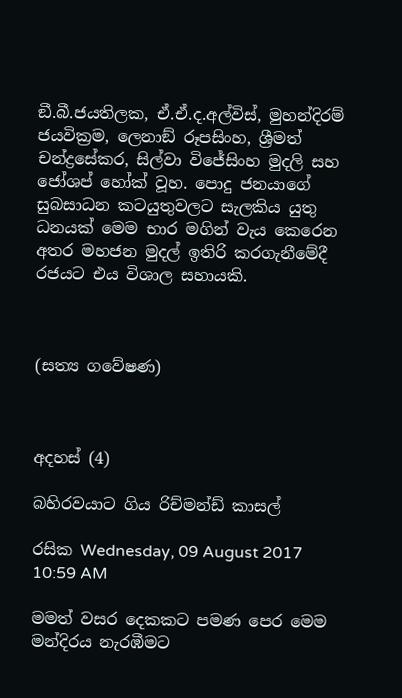ඞී.බී.ජයතිලක, ඒ.ඒ.ද.අල්විස්, මුහන්දිරම් ජයවික්‍රම, ලෙනාඞ් රූපසිංහ, ශ්‍රීමත් චන්ද්‍රසේකර, සිල්වා විජේසිංහ මුදලි සහ ජෝශප් හෝක් වූහ. පොදු ජනයාගේ සුබසාධන කටයුතුවලට සැලකිය යුතු ධනයක් මෙම භාර මගින් වැය කෙරෙන අතර මහජන මුදල් ඉතිරි කරගැනීමේදී රජයට එය විශාල සහායකි.



(සත්‍ය ගවේෂණ)



අදහස් (4)

බහිරවයාට ගිය රිච්මන්ඩ් කාසල්

රසික Wednesday, 09 August 2017 10:59 AM

මමත් වසර දෙකකට පමණ පෙර මෙම මන්දිරය නැරඹීමට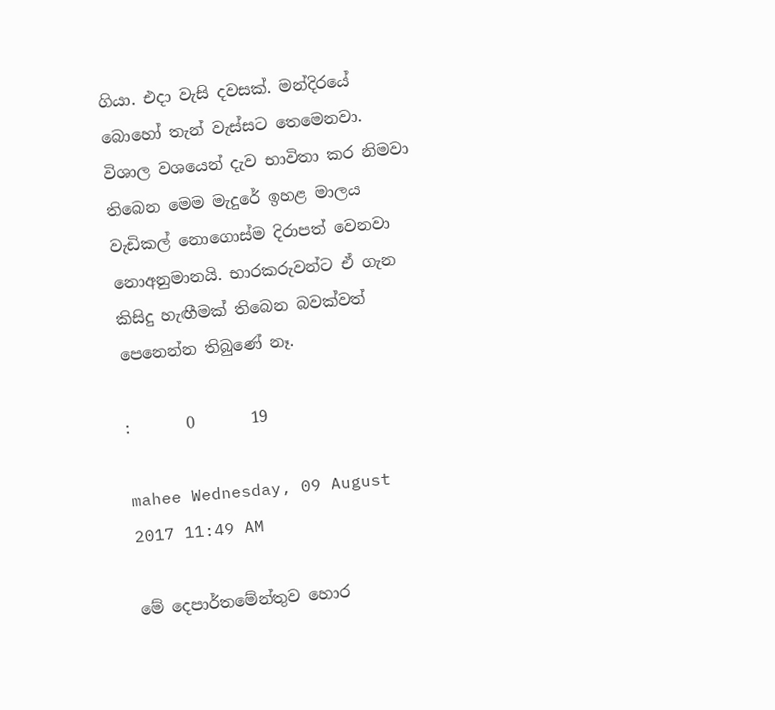ගියා. එදා වැසි දවසක්. මන්දිරයේ බොහෝ තැන් වැස්සට තෙමෙනවා. විශාල වශයෙන් දැව භාවිතා කර නිමවා තිබෙන මෙම මැදුරේ ඉහළ මාලය වැඩිකල් නොගොස්ම දිරාපත් වෙනවා නොඅනුමානයි. භාරකරුවන්ට ඒ ගැන කිසිදු හැඟීමක් තිබෙන බවක්වත් පෙනෙන්න තිබුණේ නෑ.

:       0       19

mahee Wednesday, 09 August 2017 11:49 AM

මේ දෙපාර්තමේන්තුව හොර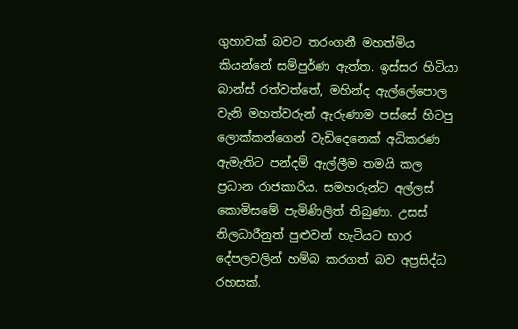ගුහාවක් බවට තරංගනී මහත්මිය කියන්නේ සම්පුර්ණ ඇත්ත. ඉස්සර හිටියා බාන්ස් රත්වත්තේ, මහින්ද ඇල්ලේපොල වැනි මහත්වරුන් ඇරුණාම පස්සේ හිටපු ලොක්කන්ගෙන් වැඩිදෙනෙක් අධිකරණ ඇමැතිට පන්දම් ඇල්ලීම තමයි කල ප්‍රධාන රාජකාරිය. සමහරුන්ට අල්ලස් කොමිසමේ පැමිණිලිත් තිබුණා. උසස් නිලධාරීනුත් පුළුවන් හැටියට භාර දේපලවලින් හම්බ කරගත් බව අප්‍රසිද්ධ රහසක්.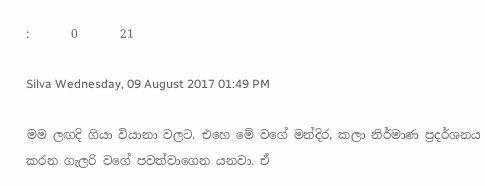:       0       21

Silva Wednesday, 09 August 2017 01:49 PM

මම ලඟදි ගියා වියානා වලට. එහෙ මේ වගේ මන්දිර, කලා නිර්මාණ ප්‍රදර්ශනය කරන ගැලරි වගේ පවත්වාගෙන යනවා. ඒ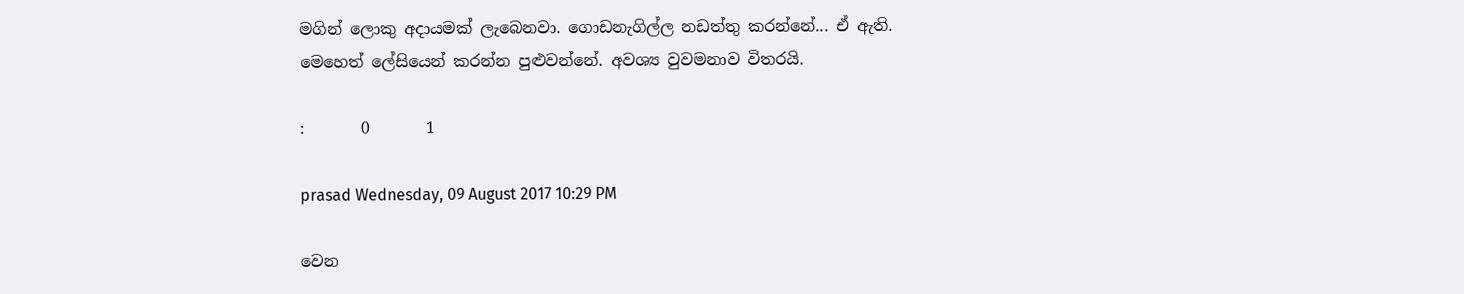මගින් ලොකු අදායමක් ලැබෙනවා. ගොඩනැගිල්ල නඩත්තු කරන්නේ... ඒ ඇති. මෙහෙත් ලේසියෙන් කරන්න පුළුවන්නේ. අවශ්‍ය වුවමනාව විතරයි.

:       0       1

prasad Wednesday, 09 August 2017 10:29 PM

වෙන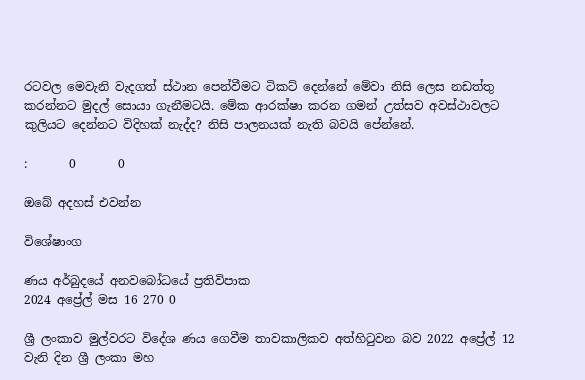රටවල මෙවැනි වැදගත් ස්ථාන පෙන්වීමට ටිකට් දෙන්නේ මේවා නිසි ලෙස නඩත්තු කරන්නට මුදල් සොයා ගැනීමටයි. මේක ආරක්ෂා කරන ගමන් උත්සව අවස්ථාවලට කුලියට දෙන්නට විදිහක් නැද්ද? නිසි පාලනයක් නැති බවයි පේන්නේ.

:       0       0

ඔබේ අදහස් එවන්න

විශේෂාංග

ණය අර්බුදයේ අනවබෝධයේ ප්‍රතිවිපාක
2024 අප්‍රේල් මස 16 270 0

ශ්‍රී ලංකාව මුල්වරට විදේශ ණය ගෙවීම තාවකාලිකව අත්හිටුවන බව 2022 අප්‍රේල් 12 වැනි දින ශ්‍රී ලංකා මහ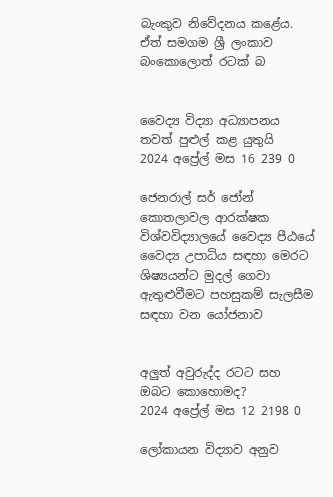බැංකුව නිවේදනය කළේය. ඒත් සමගම ශ්‍රී ලංකාව බංකොලොත් රටක් බ


වෛද්‍ය විද්‍යා අධ්‍යාපනය තවත් පුළුල් කළ යුතුයි
2024 අප්‍රේල් මස 16 239 0

ජෙනරාල් සර් ජෝන් කොතලාවල ආරක්ෂක විශ්වවිද්‍යාලයේ වෛද්‍ය පීඨයේ වෛද්‍ය උපාධිය සඳහා මෙරට ශිෂ්‍යයන්ට මුදල් ගෙවා ඇතුළුවීමට පහසුකම් සැලසීම සඳහා වන යෝජනාව


අලුත් අවුරුද්ද රටට සහ ඔබට කොහොමද?
2024 අප්‍රේල් මස 12 2198 0

ලෝකායන විද්‍යාව අනුව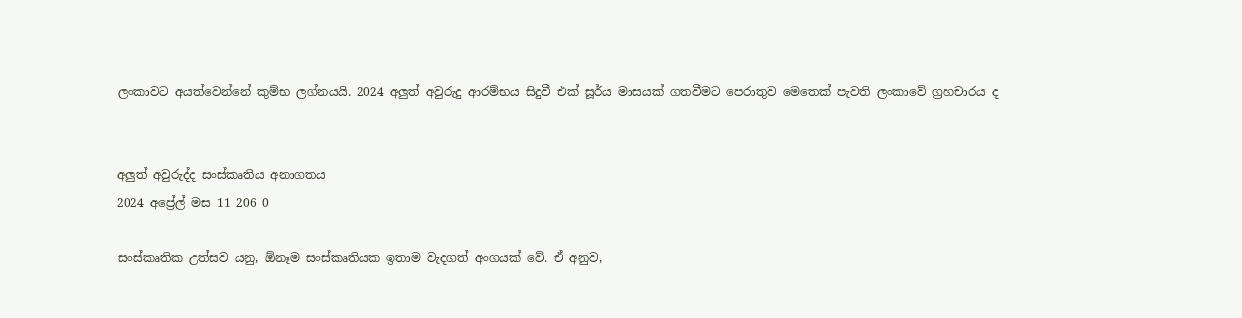ලංකාවට අයත්වෙන්නේ කුම්භ ලග්නයයි. 2024 අලුත් අවුරුදු ආරම්භය සිදුවී එක් සූර්ය මාසයක් ගතවීමට පෙරාතුව මෙතෙක් පැවති ලංකාවේ ග්‍රහචාරය ද


අලුත් අවුරුද්ද සංස්කෘතිය අනාගතය
2024 අප්‍රේල් මස 11 206 0

සංස්කෘතික උත්සව යනු, ඕනෑම සංස්කෘතියක ඉතාම වැදගත් අංගයක් වේ. ඒ අනුව,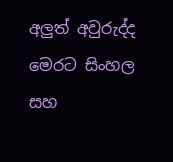අලු‍ත් අවුරුද්ද මෙරට සිංහල සහ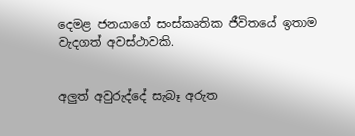දෙමළ ජනයාගේ සංස්කෘතික ජීවිතයේ ඉතාම වැදගත් අවස්ථාවකි.


අලුත් අවුරුද්දේ සැබෑ අරුත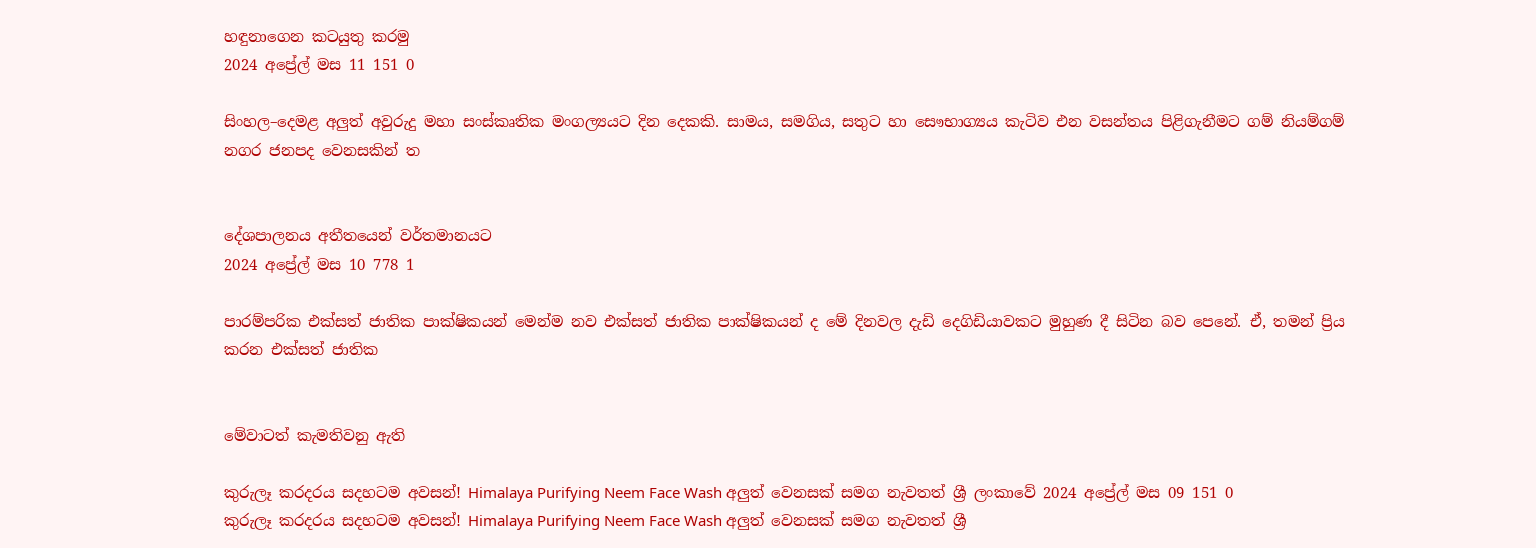හඳුනාගෙන කටයුතු කරමු
2024 අප්‍රේල් මස 11 151 0

සිංහල–දෙමළ අලුත් අවුරුදු මහා සංස්කෘතික මංගල්‍යයට දින දෙකකි. සාමය, සමගිය, සතුට හා සෞභාග්‍යය කැටිව එන වසන්තය පිළිගැනීමට ගම් නියම්ගම් නගර ජනපද වෙනසකින් ත


දේශපාලනය අතීතයෙන් වර්තමානයට
2024 අප්‍රේල් මස 10 778 1

පාරම්පරික එක්සත් ජාතික පාක්ෂිකයන් මෙන්ම නව එක්සත් ජාතික පාක්ෂිකයන් ද මේ දිනවල දැඩි දෙගිඩියාවකට මුහුණ දී සිටින බව පෙනේ. ඒ, තමන් ප්‍රිය කරන එක්සත් ජාතික


මේවාටත් කැමතිවනු ඇති

කුරුලෑ කරදරය සදහටම අවසන්! Himalaya Purifying Neem Face Wash අලුත් වෙනසක් සමග නැවතත් ශ්‍රී ලංකාවේ 2024 අප්‍රේල් මස 09 151 0
කුරුලෑ කරදරය සදහටම අවසන්! Himalaya Purifying Neem Face Wash අලුත් වෙනසක් සමග නැවතත් ශ්‍රී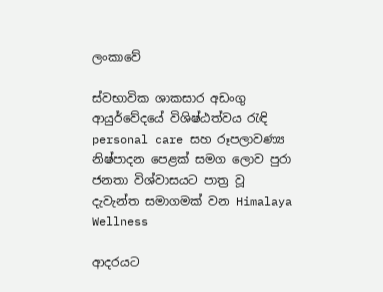ලංකාවේ

ස්වභාවික ශාකසාර අඩංගු ආයුර්වේදයේ විශිෂ්ඨත්වය රැඳි personal care සහ රූපලාවණ්‍ය නිෂ්පාදන පෙළක් සමග ලොව පුරා ජනතා විශ්වාසයට පාත්‍ර වූ දැවැන්ත සමාගමක් වන Himalaya Wellness

ආදරයට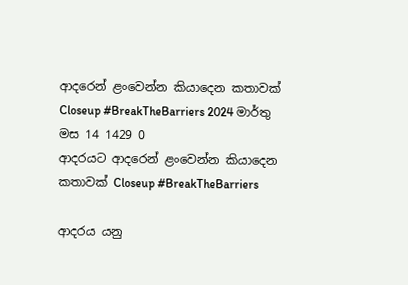ආදරෙන් ළංවෙන්න කියාදෙන කතාවක් Closeup #BreakTheBarriers 2024 මාර්තු මස 14 1429 0
ආදරයට ආදරෙන් ළංවෙන්න කියාදෙන කතාවක් Closeup #BreakTheBarriers

ආදරය යනු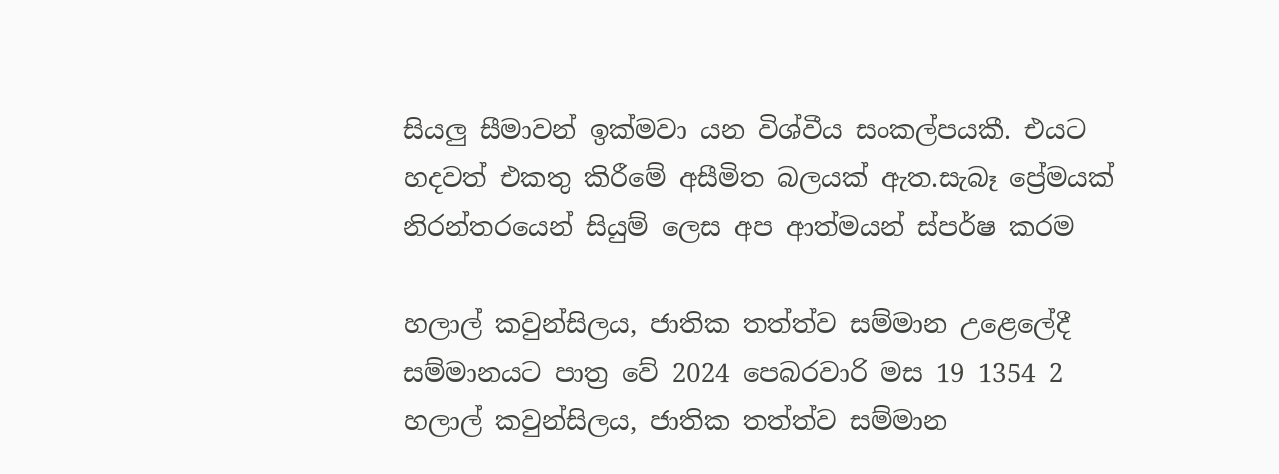සියලු සීමාවන් ඉක්මවා යන විශ්වීය සංකල්පයකී. එයට හදවත් එකතු කිරීමේ අසීමිත බලයක් ඇත.සැබෑ ප්‍රේමයක් නිරන්තරයෙන් සියුම් ලෙස අප ආත්මයන් ස්පර්ෂ කරම

හලාල් කවුන්සිලය, ජාතික තත්ත්ව සම්මාන උළෙලේදී සම්මානයට පාත්‍ර වේ 2024 පෙබරවාරි මස 19 1354 2
හලාල් කවුන්සිලය, ජාතික තත්ත්ව සම්මාන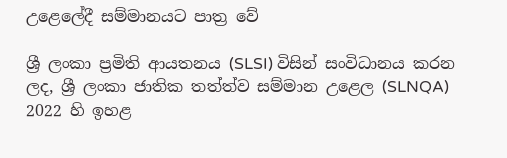උළෙලේදී සම්මානයට පාත්‍ර වේ

ශ්‍රී ලංකා ප්‍රමිති ආයතනය (SLSI) විසින් සංවිධානය කරන ලද, ශ්‍රී ලංකා ජාතික තත්ත්ව සම්මාන උළෙල (SLNQA) 2022 හි ඉහළ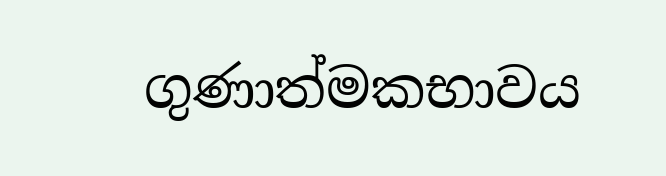ගුණාත්මකභාවය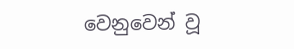වෙනුවෙන් වූ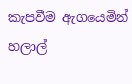කැපවීම ඇගයෙමින් හලාල්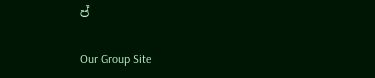ප්

Our Group Site